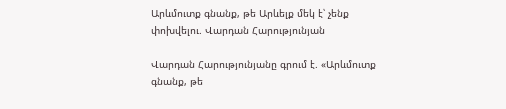Արևմուտք գնանք, թե Արևելք մեկ է՝ չենք փոխվելու. Վարդան Հարությունյան

Վարդան Հարությունյանը գրում է. «Արևմուտք գնանք, թե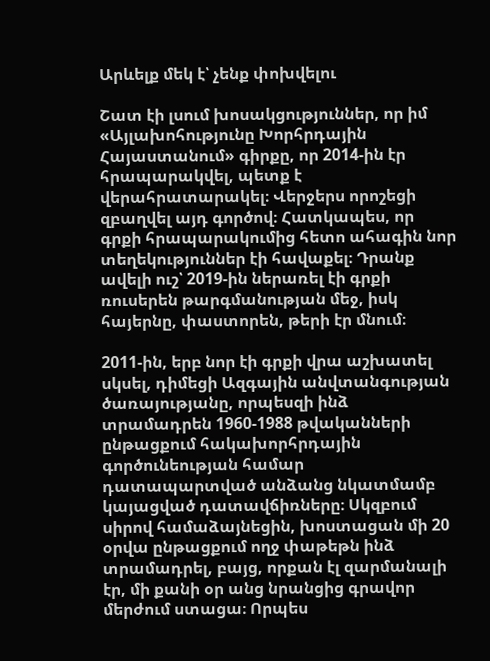Արևելք մեկ է՝ չենք փոխվելու

Շատ էի լսում խոսակցություններ, որ իմ «Այլախոհությունը Խորհրդային Հայաստանում» գիրքը, որ 2014-ին էր հրապարակվել, պետք է վերահրատարակել։ Վերջերս որոշեցի զբաղվել այդ գործով։ Հատկապես, որ գրքի հրապարակումից հետո ահագին նոր տեղեկություններ էի հավաքել։ Դրանք ավելի ուշ՝ 2019-ին ներառել էի գրքի ռուսերեն թարգմանության մեջ, իսկ հայերնը, փաստորեն, թերի էր մնում։

2011-ին, երբ նոր էի գրքի վրա աշխատել սկսել, դիմեցի Ազգային անվտանգության ծառայությանը, որպեսզի ինձ տրամադրեն 1960-1988 թվականների ընթացքում հակախորհրդային գործունեության համար դատապարտված անձանց նկատմամբ կայացված դատավճիռները։ Սկզբում սիրով համաձայնեցին, խոստացան մի 20 օրվա ընթացքում ողջ փաթեթն ինձ տրամադրել, բայց, որքան էլ զարմանալի էր, մի քանի օր անց նրանցից գրավոր մերժում ստացա։ Որպես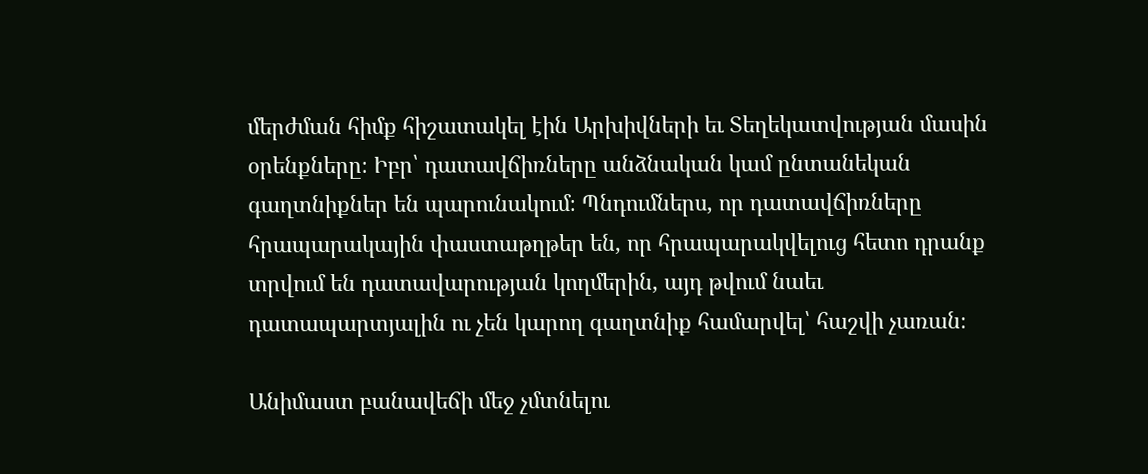մերժման հիմք հիշատակել էին Արխիվների եւ Տեղեկատվության մասին օրենքները։ Իբր՝ դատավճիռները անձնական կամ ընտանեկան գաղտնիքներ են պարունակում։ Պնդումներս, որ դատավճիռները հրապարակային փաստաթղթեր են, որ հրապարակվելուց հետո դրանք տրվում են դատավարության կողմերին, այդ թվում նաեւ դատապարտյալին ու չեն կարող գաղտնիք համարվել՝ հաշվի չառան։

Անիմաստ բանավեճի մեջ չմտնելու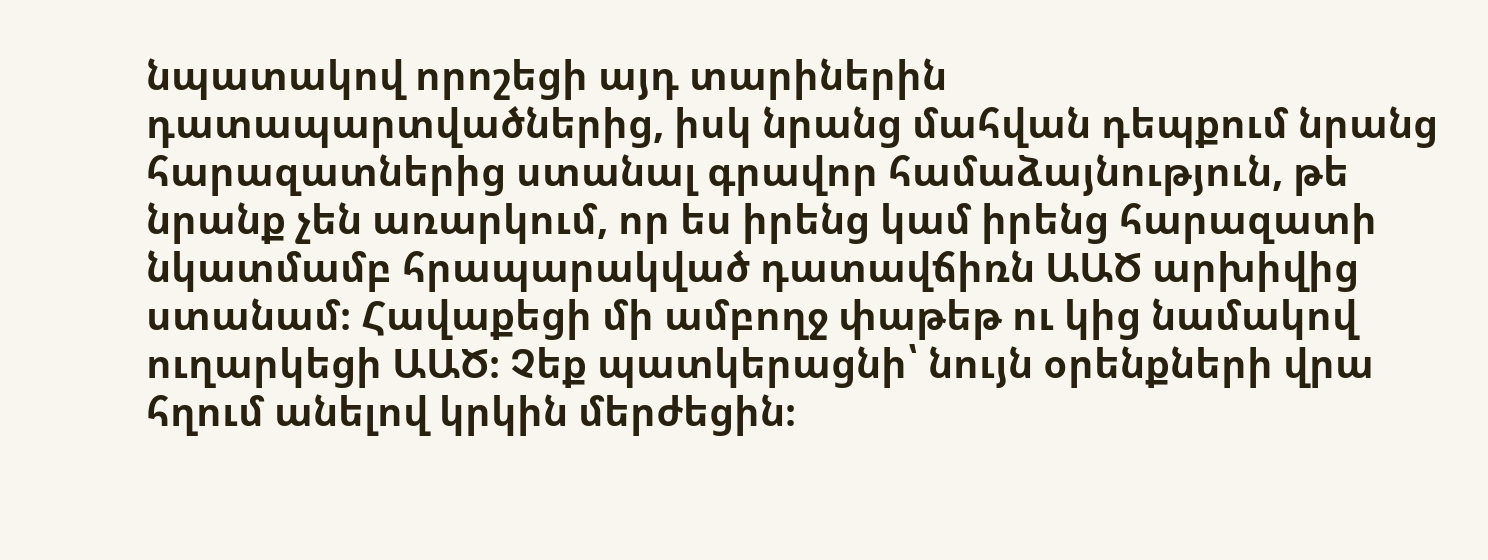նպատակով որոշեցի այդ տարիներին դատապարտվածներից, իսկ նրանց մահվան դեպքում նրանց հարազատներից ստանալ գրավոր համաձայնություն, թե նրանք չեն առարկում, որ ես իրենց կամ իրենց հարազատի նկատմամբ հրապարակված դատավճիռն ԱԱԾ արխիվից ստանամ։ Հավաքեցի մի ամբողջ փաթեթ ու կից նամակով ուղարկեցի ԱԱԾ։ Չեք պատկերացնի՝ նույն օրենքների վրա հղում անելով կրկին մերժեցին։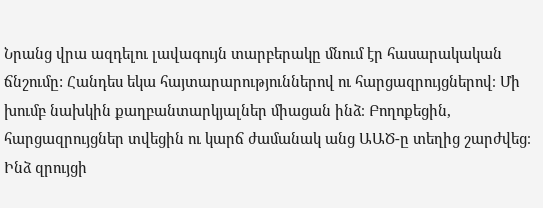Նրանց վրա ազդելու լավագույն տարբերակը մնում էր հասարակական ճնշումը: Հանդես եկա հայտարարություններով ու հարցազրույցներով։ Մի խումբ նախկին քաղբանտարկյալներ միացան ինձ։ Բողոքեցին, հարցազրույցներ տվեցին ու կարճ ժամանակ անց ԱԱԾ-ը տեղից շարժվեց։ Ինձ զրույցի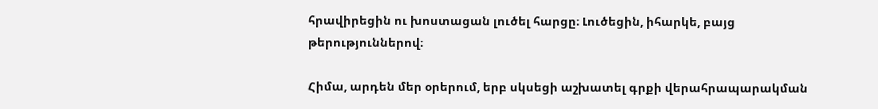հրավիրեցին ու խոստացան լուծել հարցը։ Լուծեցին, իհարկե, բայց թերություններով։

Հիմա, արդեն մեր օրերում, երբ սկսեցի աշխատել գրքի վերահրապարակման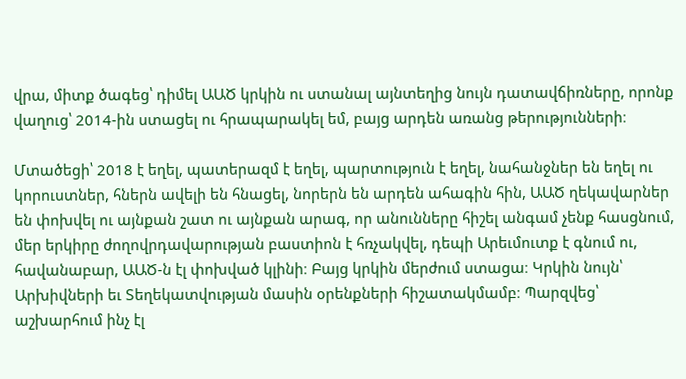վրա, միտք ծագեց՝ դիմել ԱԱԾ կրկին ու ստանալ այնտեղից նույն դատավճիռները, որոնք վաղուց՝ 2014-ին ստացել ու հրապարակել եմ, բայց արդեն առանց թերությունների։

Մտածեցի՝ 2018 է եղել, պատերազմ է եղել, պարտություն է եղել, նահանջներ են եղել ու կորուստներ, հներն ավելի են հնացել, նորերն են արդեն ահագին հին, ԱԱԾ ղեկավարներ են փոխվել ու այնքան շատ ու այնքան արագ, որ անունները հիշել անգամ չենք հասցնում, մեր երկիրը ժողովրդավարության բաստիոն է հռչակվել, դեպի Արեւմուտք է գնում ու, հավանաբար, ԱԱԾ-ն էլ փոխված կլինի։ Բայց կրկին մերժում ստացա։ Կրկին նույն՝ Արխիվների եւ Տեղեկատվության մասին օրենքների հիշատակմամբ։ Պարզվեց՝ աշխարհում ինչ էլ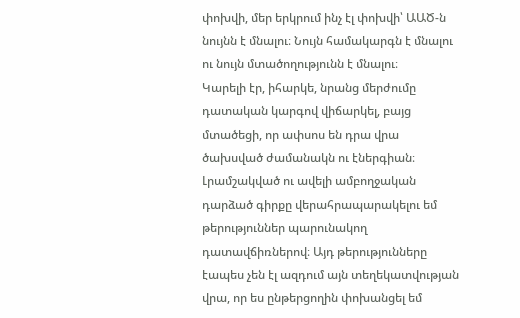փոխվի, մեր երկրում ինչ էլ փոխվի՝ ԱԱԾ-ն նույնն է մնալու։ Նույն համակարգն է մնալու ու նույն մտածողությունն է մնալու։
Կարելի էր, իհարկե, նրանց մերժումը դատական կարգով վիճարկել, բայց մտածեցի, որ ափսոս են դրա վրա ծախսված ժամանակն ու էներգիան։ Լրամշակված ու ավելի ամբողջական դարձած գիրքը վերահրապարակելու եմ թերություններ պարունակող դատավճիռներով։ Այդ թերությունները էապես չեն էլ ազդում այն տեղեկատվության վրա, որ ես ընթերցողին փոխանցել եմ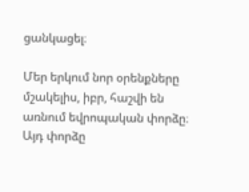ցանկացել։

Մեր երկում նոր օրենքները մշակելիս, իբր, հաշվի են առնում եվրոպական փորձը։ Այդ փորձը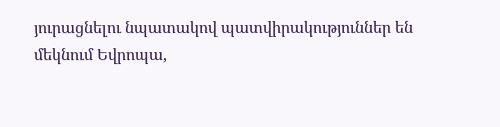յուրացնելու նպատակով պատվիրակություններ են մեկնում Եվրոպա,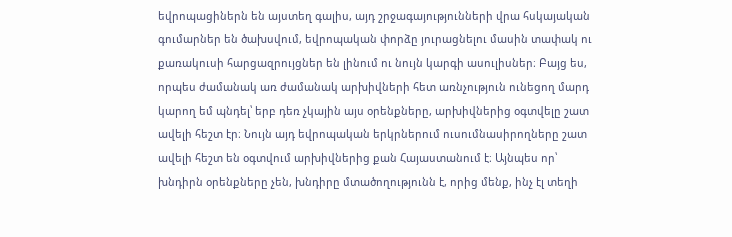եվրոպացիներն են այստեղ գալիս, այդ շրջագայությունների վրա հսկայական գումարներ են ծախսվում, եվրոպական փորձը յուրացնելու մասին տափակ ու քառակուսի հարցազրույցներ են լինում ու նույն կարգի ասուլիսներ։ Բայց ես, որպես ժամանակ առ ժամանակ արխիվների հետ առնչություն ունեցող մարդ կարող եմ պնդել՝ երբ դեռ չկային այս օրենքները, արխիվներից օգտվելը շատ ավելի հեշտ էր։ Նույն այդ եվրոպական երկրներում ուսումնասիրողները շատ ավելի հեշտ են օգտվում արխիվներից քան Հայաստանում է։ Այնպես որ՝ խնդիրն օրենքները չեն, խնդիրը մտածողությունն է, որից մենք, ինչ էլ տեղի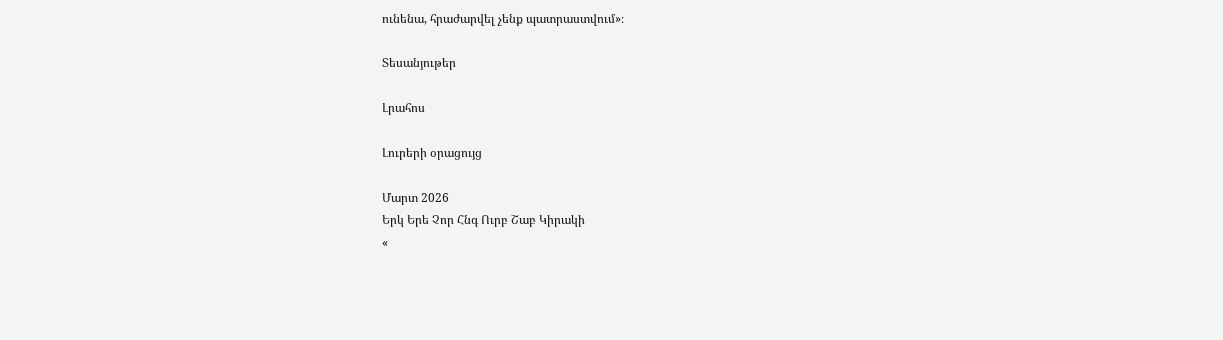ունենա, հրաժարվել չենք պատրաստվում»։

Տեսանյութեր

Լրահոս

Լուրերի օրացույց

Մարտ 2026
Երկ Երե Չոր Հնգ Ուրբ Շաբ Կիրակի
«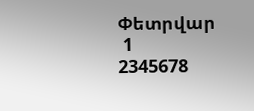Փետրվար
 1
2345678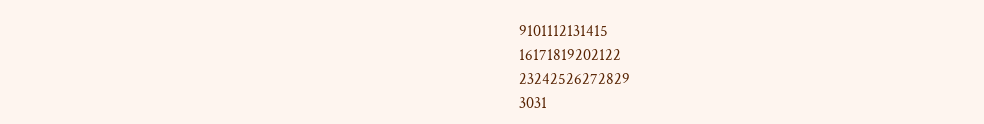9101112131415
16171819202122
23242526272829
3031